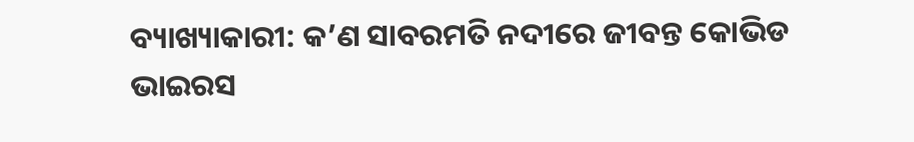ବ୍ୟାଖ୍ୟାକାରୀ: କ’ଣ ସାବରମତି ନଦୀରେ ଜୀବନ୍ତ କୋଭିଡ ଭାଇରସ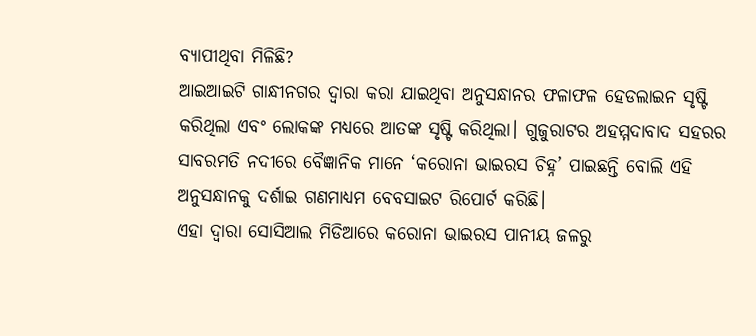ବ୍ୟାପୀଥିବା ମିଳିଛି?
ଆଇଆଇଟି ଗାନ୍ଧୀନଗର ଦ୍ଵାରା କରା ଯାଇଥିବା ଅନୁସନ୍ଧାନର ଫଳାଫଳ ହେଡଲାଇନ ସୃଷ୍ଟି କରିଥିଲା ଏବଂ ଲୋକଙ୍କ ମଧ୍ୟରେ ଆତଙ୍କ ସୃଷ୍ଟି କରିଥିଲା। ଗୁଜୁରାଟର ଅହମ୍ମଦାବାଦ ସହରର ସାବରମତି ନଦୀରେ ବୈଜ୍ଞାନିକ ମାନେ ‘କରୋନା ଭାଇରସ ଚିହ୍ନ’ ପାଇଛନ୍ତି ବୋଲି ଏହି ଅନୁସନ୍ଧାନକୁ ଦର୍ଶାଇ ଗଣମାଧ୍ୟମ ବେବସାଇଟ ରିପୋର୍ଟ କରିଛି।
ଏହା ଦ୍ଵାରା ସୋସିଆଲ ମିଡିଆରେ କରୋନା ଭାଇରସ ପାନୀୟ ଜଳରୁ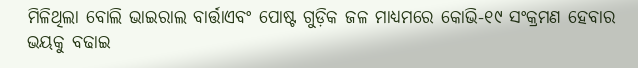ମିଳିଥିଲା ବୋଲି ଭାଇରାଲ ବାର୍ତ୍ତାଏବଂ ପୋଷ୍ଟ ଗୁଡ଼ିକ ଜଳ ମାଧ୍ୟମରେ କୋଭି-୧୯ ସଂକ୍ରମଣ ହେବାର ଭୟକୁ ବଢାଇ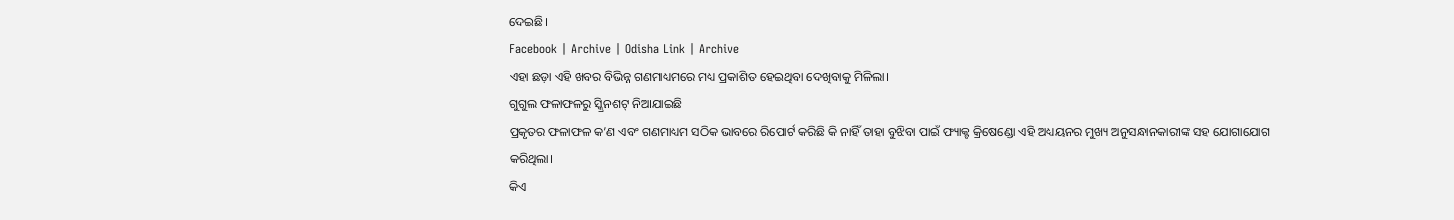ଦେଇଛି।
Facebook | Archive | Odisha Link | Archive
ଏହା ଛଡ଼ା ଏହି ଖବର ବିଭିନ୍ନ ଗଣମାଧ୍ୟମରେ ମଧ୍ୟ ପ୍ରକାଶିତ ହେଇଥିବା ଦେଖିବାକୁ ମିଳିଲା।
ଗୁଗୁଲ ଫଳାଫଳରୁ ସ୍କ୍ରିନଶଟ୍ ନିଆଯାଇଛି
ପ୍ରକୃତର ଫଳାଫଳ କ’ଣ ଏବଂ ଗଣମାଧ୍ୟମ ସଠିକ ଭାବରେ ରିପୋର୍ଟ କରିଛି କି ନାହିଁ ତାହା ବୁଝିବା ପାଇଁ ଫ୍ୟାକ୍ଟ କ୍ରିଷେଣ୍ଡୋ ଏହି ଅଧ୍ୟୟନର ମୁଖ୍ୟ ଅନୁସନ୍ଧାନକାରୀଙ୍କ ସହ ଯୋଗାଯୋଗ କରିଥିଲା।
କିଏ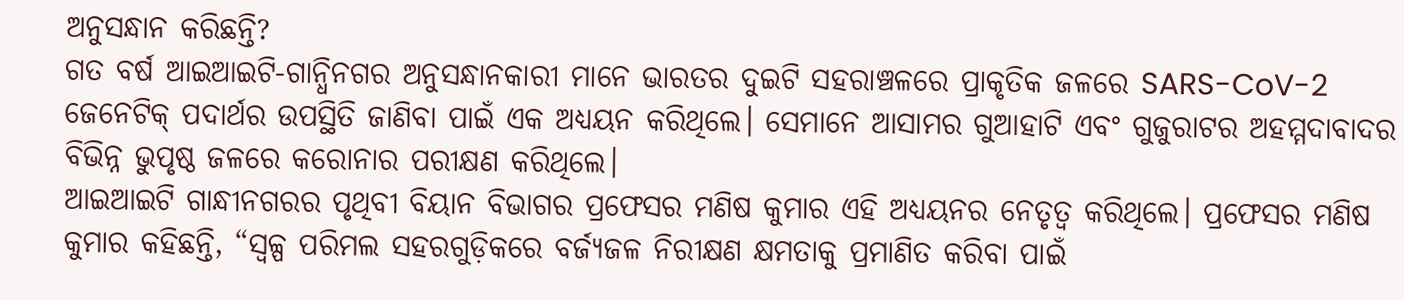ଅନୁସନ୍ଧାନ କରିଛନ୍ତି?
ଗତ ବର୍ଷ ଆଇଆଇଟି-ଗାନ୍ଧିନଗର ଅନୁସନ୍ଧାନକାରୀ ମାନେ ଭାରତର ଦୁଇଟି ସହରାଞ୍ଚଳରେ ପ୍ରାକୃତିକ ଜଳରେ SARS-CoV-2 ଜେନେଟିକ୍ ପଦାର୍ଥର ଉପସ୍ଥିତି ଜାଣିବା ପାଇଁ ଏକ ଅଧ୍ୟୟନ କରିଥିଲେ। ସେମାନେ ଆସାମର ଗୁଆହାଟି ଏବଂ ଗୁଜୁରାଟର ଅହମ୍ମଦାବାଦର ବିଭିନ୍ନ ଭୁପୃଷ୍ଠ ଜଳରେ କରୋନାର ପରୀକ୍ଷଣ କରିଥିଲେ।
ଆଇଆଇଟି ଗାନ୍ଧୀନଗରର ପୃଥିବୀ ବିୟାନ ବିଭାଗର ପ୍ରଫେସର ମଣିଷ କୁମାର ଏହି ଅଧ୍ୟୟନର ନେତୃତ୍ଵ କରିଥିଲେ। ପ୍ରଫେସର ମଣିଷ କୁମାର କହିଛନ୍ତି, “ସ୍ୱଳ୍ପ ପରିମଲ ସହରଗୁଡ଼ିକରେ ବର୍ଜ୍ୟଜଳ ନିରୀକ୍ଷଣ କ୍ଷମତାକୁ ପ୍ରମାଣିତ କରିବା ପାଇଁ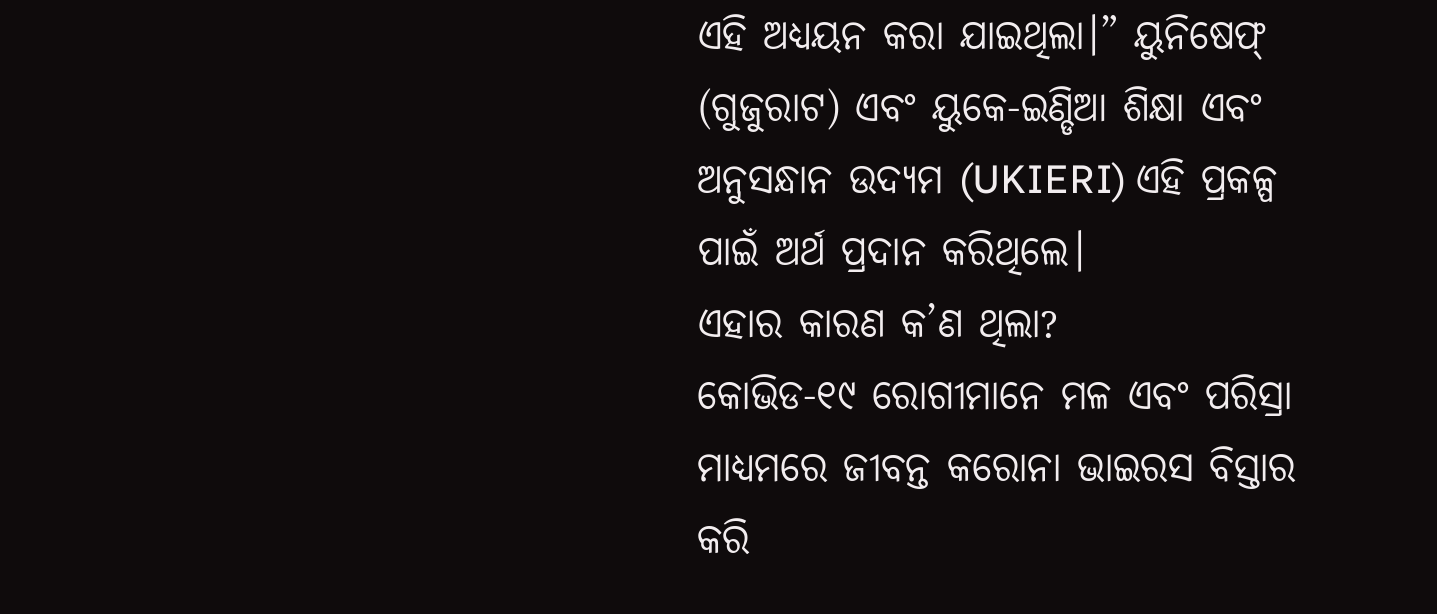ଏହି ଅଧ୍ୟୟନ କରା ଯାଇଥିଲା।” ୟୁନିଷେଫ୍ (ଗୁଜୁରାଟ) ଏବଂ ୟୁକେ-ଇଣ୍ଡିଆ ଶିକ୍ଷା ଏବଂ ଅନୁସନ୍ଧାନ ଉଦ୍ୟମ (UKIERI) ଏହି ପ୍ରକଳ୍ପ ପାଇଁ ଅର୍ଥ ପ୍ରଦାନ କରିଥିଲେ।
ଏହାର କାରଣ କ’ଣ ଥିଲା?
କୋଭିଡ-୧୯ ରୋଗୀମାନେ ମଳ ଏବଂ ପରିସ୍ରା ମାଧ୍ୟମରେ ଜୀବନ୍ତ କରୋନା ଭାଇରସ ବିସ୍ତାର କରି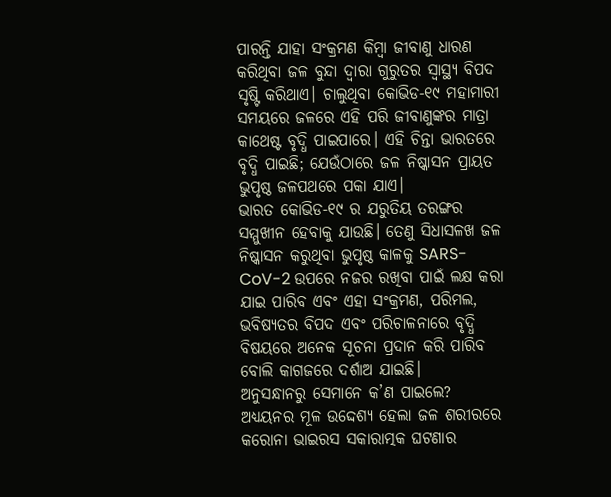ପାରନ୍ତି ଯାହା ସଂକ୍ରମଣ କିମ୍ବା ଜୀବାଣୁ ଧାରଣ କରିଥିବା ଜଳ ବୁନ୍ଦା ଦ୍ଵାରା ଗୁରୁତର ସ୍ୱାସ୍ଥ୍ୟ ବିପଦ ସୃଷ୍ଟି କରିଥାଏ। ଚାଲୁଥିବା କୋଭିଡ-୧୯ ମହାମାରୀ ସମୟରେ ଜଳରେ ଏହି ପରି ଜୀବାଣୁଙ୍କର ମାତ୍ରା କାଥେଷ୍ଟ ବୃଦ୍ଧି ପାଇପାରେ। ଏହି ଚିନ୍ତା ଭାରତରେ ବୃଦ୍ଧି ପାଇଛି; ଯେଉଁଠାରେ ଜଳ ନିଷ୍କାସନ ପ୍ରାୟତ ଭୁପୃଷ୍ଠ ଜଳପଥରେ ପକା ଯାଏ।
ଭାରତ କୋଭିଡ-୧୯ ର ଯରୁତିୟ ତରଙ୍ଗର ସମ୍ମୁଖୀନ ହେବାକୁ ଯାଉଛି। ତେଣୁ ସିଧାସଳଖ ଜଳ ନିଷ୍କାସନ କରୁଥିବା ଭୁପୃଷ୍ଠ କାଳକୁ SARS-CoV-2 ଉପରେ ନଜର ରଖିବା ପାଇଁ ଲକ୍ଷ କରା ଯାଇ ପାରିବ ଏବଂ ଏହା ସଂକ୍ରମଣ, ପରିମଲ, ଭବିଷ୍ୟତର ବିପଦ ଏବଂ ପରିଚାଳନାରେ ବୃଦ୍ଧି ବିଷୟରେ ଅନେକ ସୂଚନା ପ୍ରଦାନ କରି ପାରିବ ବୋଲି କାଗଜରେ ଦର୍ଶାଅ ଯାଇଛି।
ଅନୁସନ୍ଧାନରୁ ସେମାନେ କ’ଣ ପାଇଲେ?
ଅଧ୍ୟୟନର ମୂଳ ଉଦ୍ଦେଶ୍ୟ ହେଲା ଜଳ ଶରୀରରେ କରୋନା ଭାଇରସ ସକାରାତ୍ମକ ଘଟଣାର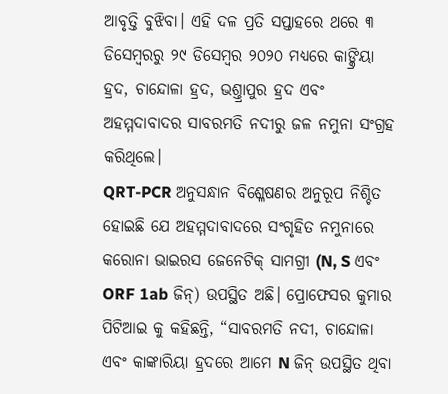ଆବୃତ୍ତି ବୁଝିବା। ଏହି ଦଳ ପ୍ରତି ସପ୍ତାହରେ ଥରେ ୩ ଡିସେମ୍ବରରୁ ୨୯ ଡିସେମ୍ବର ୨୦୨୦ ମଧ୍ୟରେ କାଙ୍କ୍ରିୟା ହ୍ରଦ, ଚାନ୍ଦୋଳା ହ୍ରଦ, ଭଶ୍ତ୍ରାପୁର ହ୍ରଦ ଏବଂ ଅହମ୍ମଦାବାଦର ସାବରମତି ନଦୀରୁ ଜଳ ନମୁନା ସଂଗ୍ରହ କରିଥିଲେ।
QRT-PCR ଅନୁସନ୍ଧାନ ବିଶ୍ଳେଷଣର ଅନୁରୂପ ନିଶ୍ଚିତ ହୋଇଛି ଯେ ଅହମ୍ମଦାବାଦରେ ସଂଗୃହିତ ନମୁନାରେ କରୋନା ଭାଇରସ ଜେନେଟିକ୍ ସାମଗ୍ରୀ (N, S ଏବଂ ORF 1ab ଜିନ୍) ଉପସ୍ଥିତ ଅଛି। ପ୍ରୋଫେସର କୁମାର ପିଟିଆଇ କୁ କହିଛନ୍ତି, “ସାବରମତି ନଦୀ, ଚାନ୍ଦୋଳା ଏବଂ କାଙ୍କାରିୟା ହ୍ରଦରେ ଆମେ N ଜିନ୍ ଉପସ୍ଥିତ ଥିବା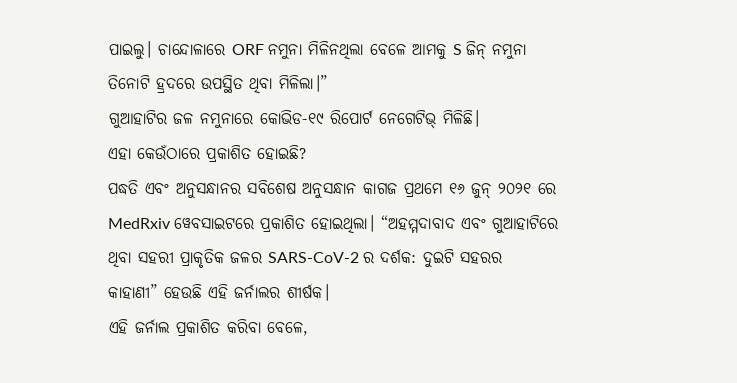ପାଇଲୁ। ଚାନ୍ଦୋଳାରେ ORF ନମୁନା ମିଳିନଥିଲା ବେଳେ ଆମକୁ S ଜିନ୍ ନମୁନା ତିନୋଟି ହ୍ରଦରେ ଉପସ୍ଥିତ ଥିବା ମିଳିଲା।”
ଗୁଆହାଟିର ଜଳ ନମୁନାରେ କୋଭିଡ-୧୯ ରିପୋର୍ଟ ନେଗେଟିଭ୍ ମିଳିଛି।
ଏହା କେଉଁଠାରେ ପ୍ରକାଶିତ ହୋଇଛି?
ପଦ୍ଧତି ଏବଂ ଅନୁସନ୍ଧାନର ସବିଶେଷ ଅନୁସନ୍ଧାନ କାଗଜ ପ୍ରଥମେ ୧୬ ଜୁନ୍ ୨୦୨୧ ରେ MedRxiv ୱେବସାଇଟରେ ପ୍ରକାଶିତ ହୋଇଥିଲା। “ଅହମ୍ମଦାବାଦ ଏବଂ ଗୁଆହାଟିରେ ଥିବା ସହରୀ ପ୍ରାକୃତିକ ଜଳର SARS-CoV-2 ର ଦର୍ଶକ: ଦୁଇଟି ସହରର କାହାଣୀ” ହେଉଛି ଏହି ଜର୍ନାଲର ଶୀର୍ଷକ।
ଏହି ଜର୍ନାଲ ପ୍ରକାଶିତ କରିବା ବେଳେ,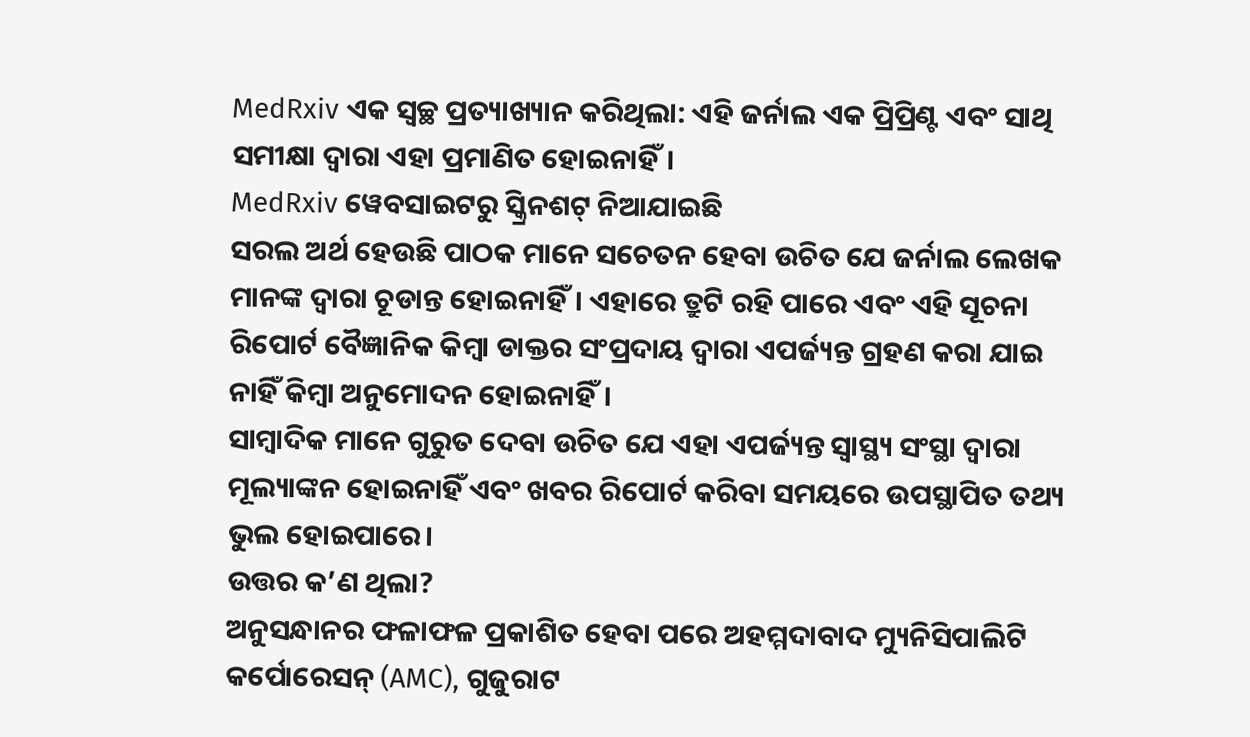MedRxiv ଏକ ସ୍ବଚ୍ଛ ପ୍ରତ୍ୟାଖ୍ୟାନ କରିଥିଲା: ଏହି ଜର୍ନାଲ ଏକ ପ୍ରିପ୍ରିଣ୍ଟ ଏବଂ ସାଥି ସମୀକ୍ଷା ଦ୍ଵାରା ଏହା ପ୍ରମାଣିତ ହୋଇନାହିଁ।
MedRxiv ୱେବସାଇଟରୁ ସ୍କ୍ରିନଶଟ୍ ନିଆଯାଇଛି
ସରଲ ଅର୍ଥ ହେଉଛି ପାଠକ ମାନେ ସଚେତନ ହେବା ଉଚିତ ଯେ ଜର୍ନାଲ ଲେଖକ ମାନଙ୍କ ଦ୍ଵାରା ଚୂଡାନ୍ତ ହୋଇନାହିଁ। ଏହାରେ ତ୍ରୁଟି ରହି ପାରେ ଏବଂ ଏହି ସୂଚନା ରିପୋର୍ଟ ବୈଜ୍ଞାନିକ କିମ୍ବା ଡାକ୍ତର ସଂପ୍ରଦାୟ ଦ୍ଵାରା ଏପର୍ଜ୍ୟନ୍ତ ଗ୍ରହଣ କରା ଯାଇ ନାହିଁ କିମ୍ବା ଅନୁମୋଦନ ହୋଇନାହିଁ।
ସାମ୍ବାଦିକ ମାନେ ଗୁରୁତ ଦେବା ଉଚିତ ଯେ ଏହା ଏପର୍ଜ୍ୟନ୍ତ ସ୍ୱାସ୍ଥ୍ୟ ସଂସ୍ଥା ଦ୍ଵାରା ମୂଲ୍ୟାଙ୍କନ ହୋଇନାହିଁ ଏବଂ ଖବର ରିପୋର୍ଟ କରିବା ସମୟରେ ଉପସ୍ଥାପିତ ତଥ୍ୟ ଭୁଲ ହୋଇପାରେ।
ଉତ୍ତର କ’ଣ ଥିଲା?
ଅନୁସନ୍ଧାନର ଫଳାଫଳ ପ୍ରକାଶିତ ହେବା ପରେ ଅହମ୍ମଦାବାଦ ମ୍ୟୁନିସିପାଲିଟି କର୍ପୋରେସନ୍ (AMC), ଗୁଜୁରାଟ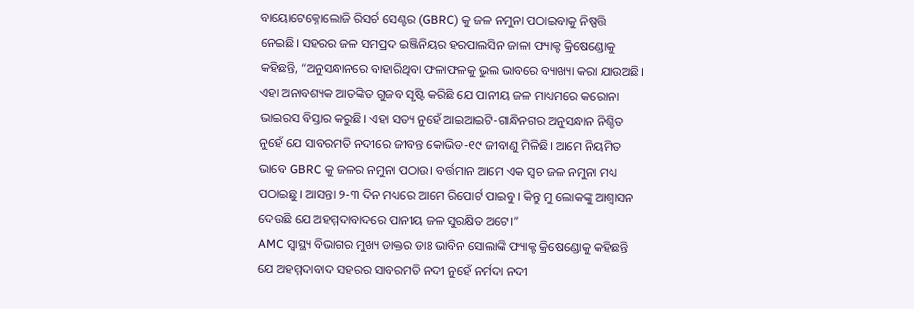ବାୟୋଟେକ୍ନୋଲୋଜି ରିସର୍ଚ ସେଣ୍ଟର (GBRC) କୁ ଜଳ ନମୁନା ପଠାଇବାକୁ ନିଷ୍ପତ୍ତି ନେଇଛି। ସହରର ଜଳ ସମପ୍ରଦ ଇଞ୍ଜିନିୟର ହରପାଲସିନ ଜାଳା ଫ୍ୟାକ୍ଟ କ୍ରିଷେଣ୍ଡୋକୁ କହିଛନ୍ତି, “ଅନୁସନ୍ଧାନରେ ବାହାରିଥିବା ଫଳାଫଳକୁ ଭୁଲ ଭାବରେ ବ୍ୟାଖ୍ୟା କରା ଯାଉଅଛି। ଏହା ଅନାବଶ୍ୟକ ଆତଙ୍କିତ ଗୁଜବ ସୃଷ୍ଟି କରିଛି ଯେ ପାନୀୟ ଜଳ ମାଧ୍ୟମରେ କରୋନା ଭାଇରସ ବିସ୍ତାର କରୁଛି। ଏହା ସତ୍ୟ ନୁହେଁ ଆଇଆଇଟି-ଗାନ୍ଧିନଗର ଅନୁସନ୍ଧାନ ନିଶ୍ଚିତ ନୁହେଁ ଯେ ସାବରମତି ନଦୀରେ ଜୀବନ୍ତ କୋଭିଡ-୧୯ ଜୀବାଣୁ ମିଳିଛି। ଆମେ ନିୟମିତ ଭାବେ GBRC କୁ ଜଳର ନମୁନା ପଠାଉ। ବର୍ତ୍ତମାନ ଆମେ ଏକ ସ୍ଵଚ ଜଳ ନମୁନା ମଧ୍ୟ ପଠାଇଛୁ। ଆସନ୍ତା ୨-୩ ଦିନ ମଧ୍ୟରେ ଆମେ ରିପୋର୍ଟ ପାଇବୁ। କିନ୍ତୁ ମୁ ଲୋକଙ୍କୁ ଆଶ୍ଵାସନ ଦେଉଛି ଯେ ଅହମ୍ମଦାବାଦରେ ପାନୀୟ ଜଳ ସୁରକ୍ଷିତ ଅଟେ।”
AMC ସ୍ୱାସ୍ଥ୍ୟ ବିଭାଗର ମୁଖ୍ୟ ଡାକ୍ତର ଡାଃ ଭାବିନ ସୋଲାଙ୍କି ଫ୍ୟାକ୍ଟ କ୍ରିଷେଣ୍ଡୋକୁ କହିଛନ୍ତି ଯେ ଅହମ୍ମଦାବାଦ ସହରର ସାବରମତି ନଦୀ ନୁହେଁ ନର୍ମଦା ନଦୀ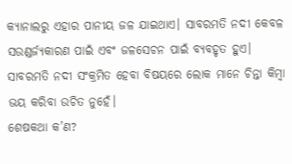କ୍ୟାନାଲରୁ ଏହାର ପାନୀୟ ଜଳ ଯାଇଥାଏ। ସାବରମତି ନଦୀ କେବଳ ସଉଣ୍ଡର୍ଜ୍ୟକାରଣ ପାଇଁ ଏବଂ ଜଳସେଚନ ପାଇଁ ବ୍ୟବହୃତ ହୁଏ। ସାବରମତି ନଦୀ ସଂକ୍ରମିତ ହେବା ବିଷୟରେ ଲୋକ ମାନେ ଚିନ୍ତା କିମ୍ବା ଭୟ କରିବା ଉଚିତ ନୁହେଁ।
ଶେଷକଥା କ’ଣ?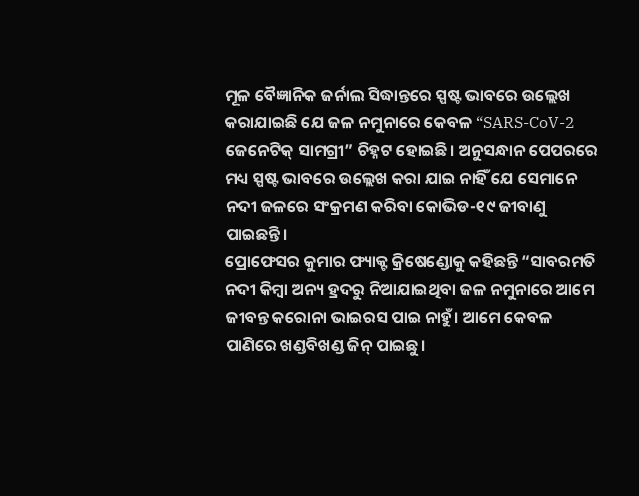ମୂଳ ବୈଜ୍ଞାନିକ ଜର୍ନାଲ ସିଦ୍ଧାନ୍ତରେ ସ୍ପଷ୍ଟ ଭାବରେ ଉଲ୍ଲେଖ କରାଯାଇଛି ଯେ ଜଳ ନମୁନାରେ କେବଳ “SARS-CoV-2 ଜେନେଟିକ୍ ସାମଗ୍ରୀ” ଚିହ୍ନଟ ହୋଇଛି। ଅନୁସନ୍ଧାନ ପେପରରେ ମଧ୍ୟ ସ୍ପଷ୍ଟ ଭାବରେ ଉଲ୍ଲେଖ କରା ଯାଇ ନାହିଁ ଯେ ସେମାନେ ନଦୀ ଜଳରେ ସଂକ୍ରମଣ କରିବା କୋଭିଡ-୧୯ ଜୀବାଣୁ ପାଇଛନ୍ତି।
ପ୍ରୋଫେସର କୁମାର ଫ୍ୟାକ୍ଟ କ୍ରିଷେଣ୍ଡୋକୁ କହିଛନ୍ତି “ସାବରମତି ନଦୀ କିମ୍ବା ଅନ୍ୟ ହ୍ରଦରୁ ନିଆଯାଇଥିବା ଜଳ ନମୁନାରେ ଆମେ ଜୀବନ୍ତ କରୋନା ଭାଇରସ ପାଇ ନାହୁଁ। ଆମେ କେବଳ ପାଣିରେ ଖଣ୍ଡବିଖଣ୍ଡ ଜିନ୍ ପାଇଛୁ।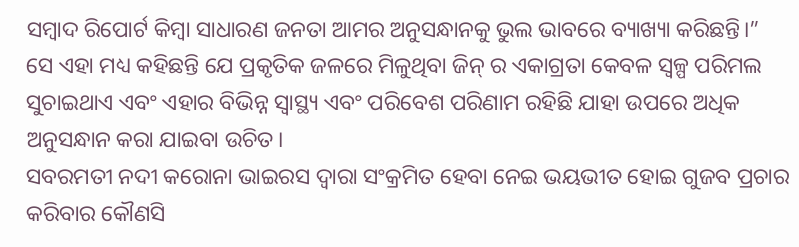ସମ୍ବାଦ ରିପୋର୍ଟ କିମ୍ବା ସାଧାରଣ ଜନତା ଆମର ଅନୁସନ୍ଧାନକୁ ଭୁଲ ଭାବରେ ବ୍ୟାଖ୍ୟା କରିଛନ୍ତି।”
ସେ ଏହା ମଧ୍ୟ କହିଛନ୍ତି ଯେ ପ୍ରକୃତିକ ଜଳରେ ମିଳୁଥିବା ଜିନ୍ ର ଏକାଗ୍ରତା କେବଳ ସ୍ୱଳ୍ପ ପରିମଲ ସୁଚାଇଥାଏ ଏବଂ ଏହାର ବିଭିନ୍ନ ସ୍ୱାସ୍ଥ୍ୟ ଏବଂ ପରିବେଶ ପରିଣାମ ରହିଛି ଯାହା ଉପରେ ଅଧିକ ଅନୁସନ୍ଧାନ କରା ଯାଇବା ଉଚିତ।
ସବରମତୀ ନଦୀ କରୋନା ଭାଇରସ ଦ୍ଵାରା ସଂକ୍ରମିତ ହେବା ନେଇ ଭୟଭୀତ ହୋଇ ଗୁଜବ ପ୍ରଚାର କରିବାର କୌଣସି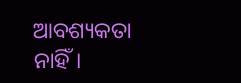ଆବଶ୍ୟକତା ନାହିଁ।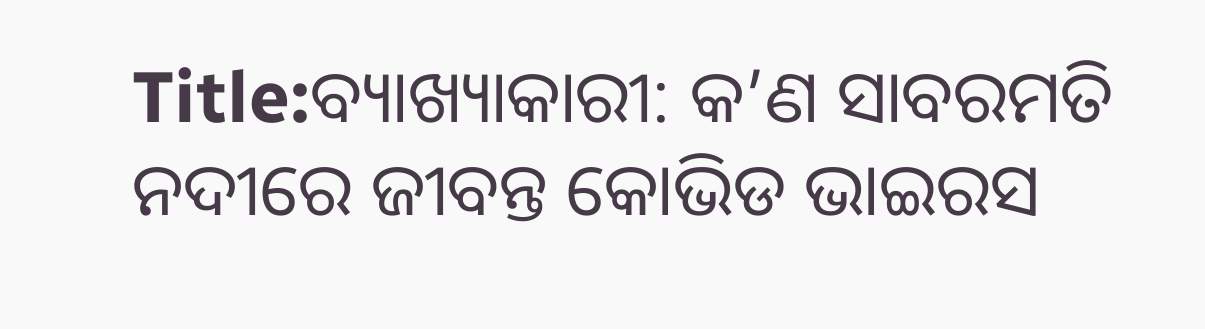Title:ବ୍ୟାଖ୍ୟାକାରୀ: କ’ଣ ସାବରମତି ନଦୀରେ ଜୀବନ୍ତ କୋଭିଡ ଭାଇରସ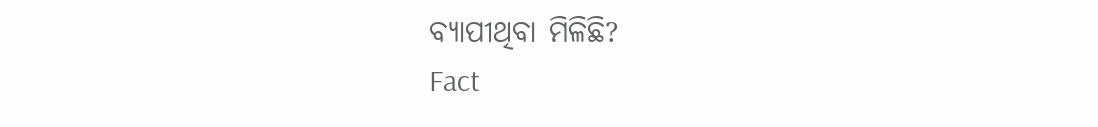ବ୍ୟାପୀଥିବା ମିଳିଛି?
Fact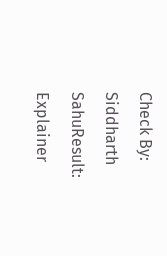Check By: Siddharth SahuResult: Explainer